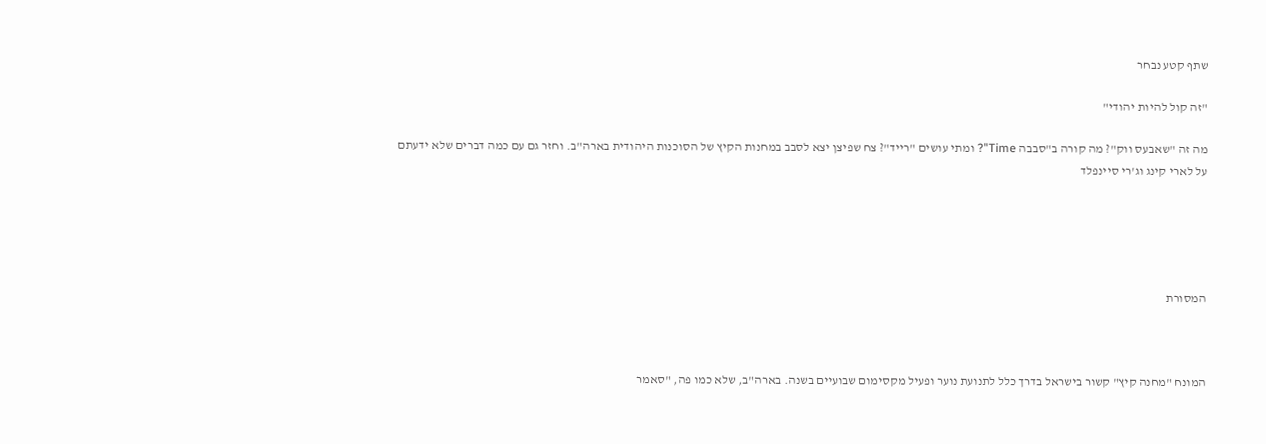שתף קטע נבחר

"זה קול להיות יהודי"

מה זה "שאבעס ווק"? מה קורה ב"סבבה Time"? ומתי עושים "רייד"? צח שפיצן יצא לסבב במחנות הקיץ של הסוכנות היהודית בארה"ב. וחזר גם עם כמה דברים שלא ידעתם על לארי קינג וג'רי סיינפלד





המסורת



המונח "מחנה קיץ" קשור בישראל בדרך כלל לתנועת נוער ופעיל מקסימום שבועיים בשנה. בארה"ב, שלא כמו פה, "סאמר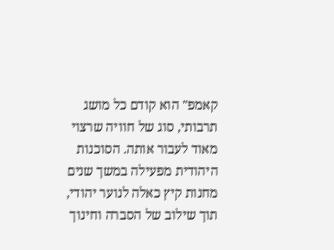קאמפ" הוא קודם כל מושג תרבותי, סוג של חוויה שרצוי מאוד לעבור אותה. הסוכנות היהודית מפעילה במשך שנים מחנות קיץ כאלה לנוער יהודי, תוך שילוב של הסברה וחינוך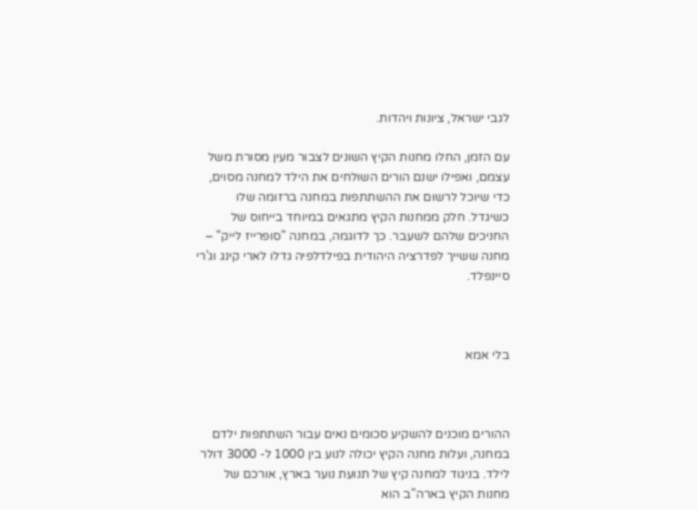לגבי ישראל, ציונות ויהדות.

עם הזמן, החלו מחנות הקיץ השונים לצבור מעין מסורת משל עצמם, ואפילו ישנם הורים השולחים את הילד למחנה מסוים, כדי שיוכל לרשום את ההשתתפות במחנה ברזומה שלו כשיגדל. חלק ממחנות הקיץ מתגאים במיוחד בייחוס של החניכים שלהם לשעבר. כך לדוגמה, במחנה "סופרייז לייק" – מחנה ששייך לפדרציה היהודית בפילדלפיה גדלו לארי קינג וג'רי סיינפלד.



בלי אמא



ההורים מוכנים להשקיע סכומים נאים עבור השתתפות ילדם במחנה, ועלות מחנה הקיץ יכולה לנוע בין 1000 ל- 3000 דולר לילד. בניגוד למחנה קיץ של תנועת נוער בארץ, אורכם של מחנות הקיץ בארה"ב הוא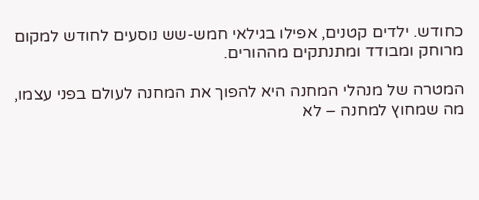כחודש. ילדים קטנים, אפילו בגילאי חמש-שש נוסעים לחודש למקום מרוחק ומבודד ומתנתקים מההורים.

המטרה של מנהלי המחנה היא להפוך את המחנה לעולם בפני עצמו, מה שמחוץ למחנה – לא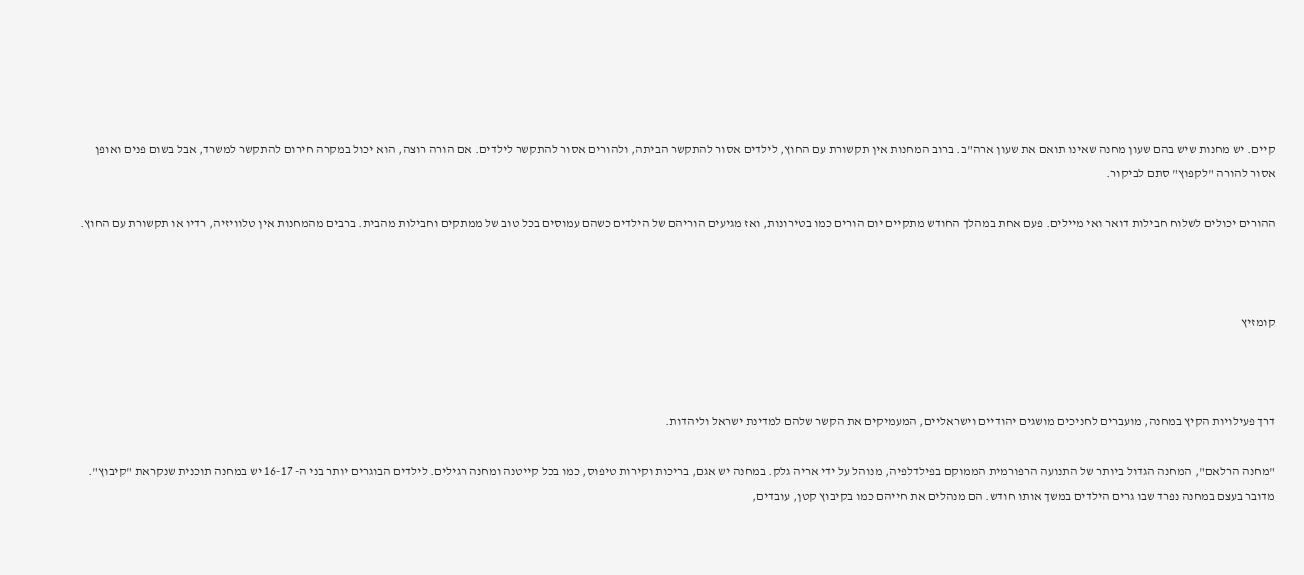קיים. יש מחנות שיש בהם שעון מחנה שאינו תואם את שעון ארה"ב. ברוב המחנות אין תקשורת עם החוץ, לילדים אסור להתקשר הביתה, ולהורים אסור להתקשר לילדים. אם הורה רוצה, הוא יכול במקרה חירום להתקשר למשרד, אבל בשום פנים ואופן אסור להורה "לקפוץ" סתם לביקור.

ההורים יכולים לשלוח חבילות דואר ואי מיילים. פעם אחת במהלך החודש מתקיים יום הורים כמו בטירונות, ואז מגיעים הוריהם של הילדים כשהם עמוסים בכל טוב של ממתקים וחבילות מהבית. ברבים מהמחנות אין טלוויזיה, רדיו או תקשורת עם החוץ.



קומזיץ



דרך פעילויות הקיץ במחנה, מועברים לחניכים מושגים יהודיים וישראליים, המעמיקים את הקשר שלהם למדינת ישראל וליהדות.

"מחנה הרלאם", המחנה הגדול ביותר של התנועה הרפורמית הממוקם בפילדלפיה, מנוהל על ידי אריה גלק. במחנה יש אגם, בריכות וקירות טיפוס, כמו בכל קייטנה ומחנה רגילים. לילדים הבוגרים יותר בני ה- 16-17 יש במחנה תוכנית שנקראת "קיבוץ". מדובר בעצם במחנה נפרד שבו גרים הילדים במשך אותו חודש. הם מנהלים את חייהם כמו בקיבוץ קטן, עובדים,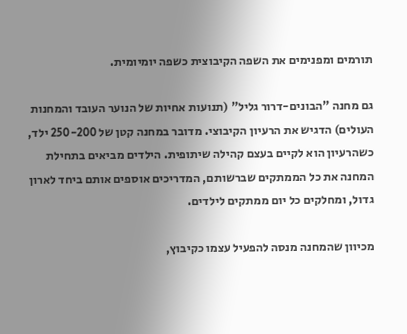תורמים ומפנימים את השפה הקיבוצית כשפה יומיומית.

גם מחנה "הבונים-דרור גליל" (תנועות אחיות של הנוער העובד והמחנות העולים) הדגיש את הרעיון הקיבוצי. מדובר במחנה קטן של 250-200 ילד, כשהרעיון הוא לקיים בעצם קהילה שיתופית. הילדים מביאים בתחילת המחנה את כל הממתקים שברשותם, המדריכים אוספים אותם ביחד לארון גדול, ומחלקים כל יום ממתקים לילדים.

מכיוון שהמחנה מנסה להפעיל עצמו כקיבוץ,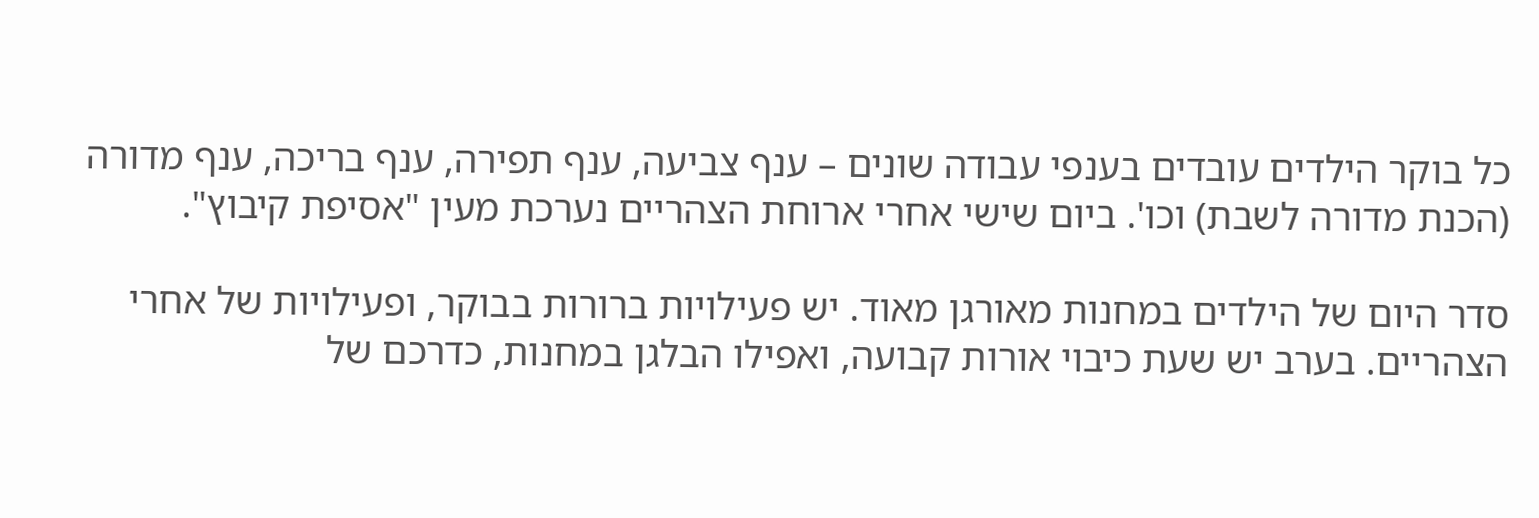כל בוקר הילדים עובדים בענפי עבודה שונים – ענף צביעה, ענף תפירה, ענף בריכה, ענף מדורה (הכנת מדורה לשבת) וכו'. ביום שישי אחרי ארוחת הצהריים נערכת מעין "אסיפת קיבוץ".

סדר היום של הילדים במחנות מאורגן מאוד. יש פעילויות ברורות בבוקר, ופעילויות של אחרי הצהריים. בערב יש שעת כיבוי אורות קבועה, ואפילו הבלגן במחנות, כדרכם של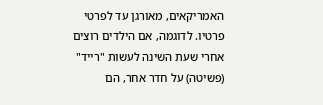האמריקאים, מאורגן עד לפרטי פרטיו. לדוגמה, אם הילדים רוצים אחרי שעת השינה לעשות "רייד" (פשיטה) על חדר אחר, הם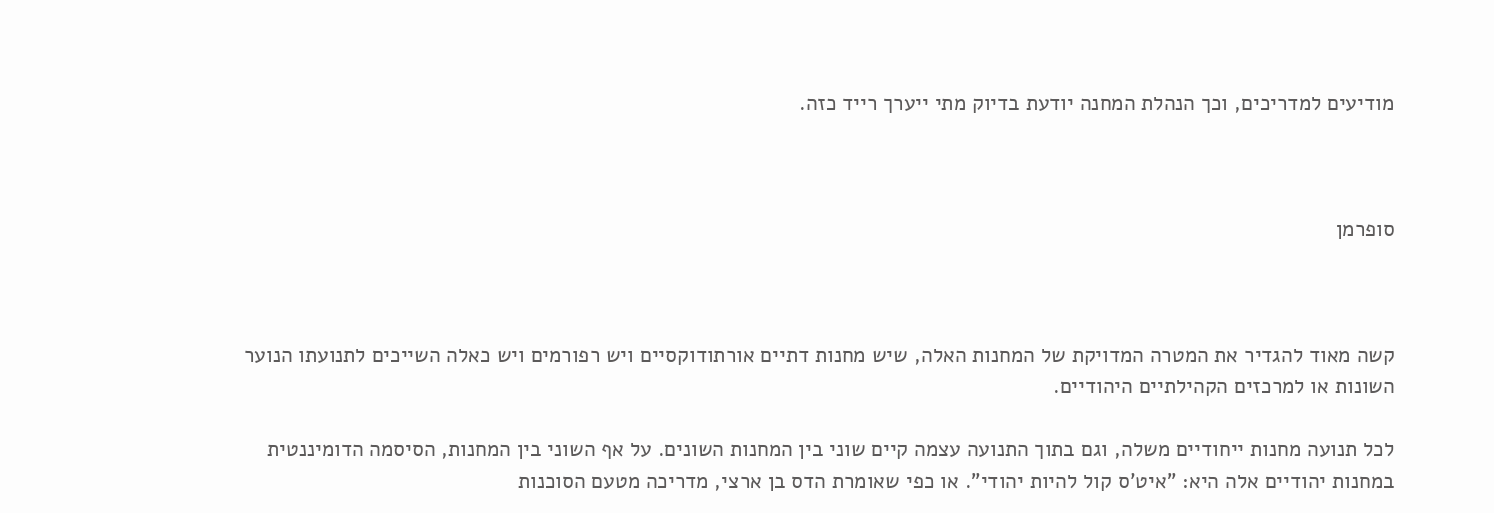מודיעים למדריכים, וכך הנהלת המחנה יודעת בדיוק מתי ייערך רייד כזה.



סופרמן



קשה מאוד להגדיר את המטרה המדויקת של המחנות האלה, שיש מחנות דתיים אורתודוקסיים ויש רפורמים ויש כאלה השייכים לתנועתו הנוער השונות או למרכזים הקהילתיים היהודיים.

לכל תנועה מחנות ייחודיים משלה, וגם בתוך התנועה עצמה קיים שוני בין המחנות השונים. על אף השוני בין המחנות, הסיסמה הדומיננטית במחנות יהודיים אלה היא: "איט'ס קול להיות יהודי". או כפי שאומרת הדס בן ארצי, מדריכה מטעם הסוכנות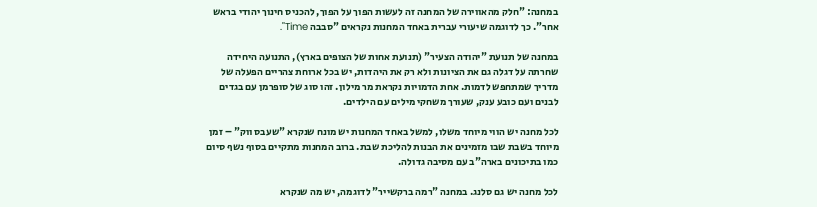במחנה: "חלק מהאווירה של המחנה זה לעשות הפוך על הפוך, להכניס חינוך יהודי בראש אחר". כך לדוגמה שיעורי עברית באחד המחנות נקראים "סבבה Time".

במחנה של תנועת "יהודה הצעיר" (תנועת אחות של הצופים בארץ), התנועה היחידה שחרתה על דגלה גם את הציונות ולא רק את היהדות, יש בכל ארוחת צהריים הפעלה של מדריך שמתחפש לדמות. אחת הדמויות נקראת מר מילון. זהו סוג של סופרמן עם בגדים לבנים ועם כובע ענק, שעורך משחקי מילים עם הילדים.

לכל מחנה יש הווי מיוחד משלו, למשל באחד המחנות יש מונח שנקרא "שעבס ווק" – זמן מיוחד בשבת שבו מזמינים את הבנות להליכת שבת. ברוב המחנות מתקיים בסוף נשף סיום כמו בתיכונים בארה"ב עם מסיבה גדולה.

לכל מחנה יש גם סלנג. במחנה "רמה ברקשייר" לדוגמה, יש מה שנקרא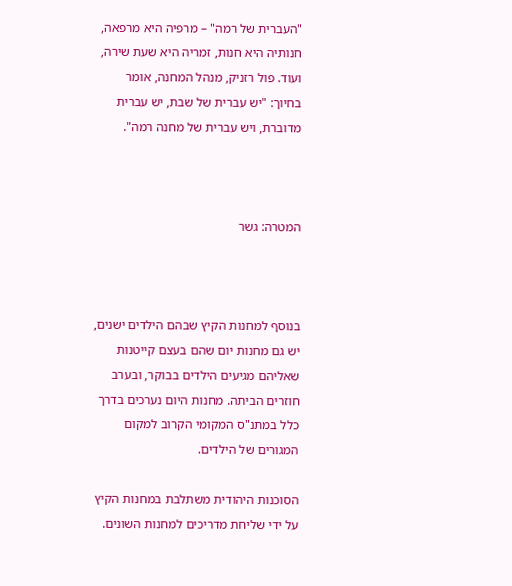"העברית של רמה" – מרפיה היא מרפאה, חנותיה היא חנות, זמריה היא שעת שירה, ועוד. פול רזניק, מנהל המחנה, אומר בחיוך: "יש עברית של שבת, יש עברית מדוברת, ויש עברית של מחנה רמה".



המטרה: גשר



בנוסף למחנות הקיץ שבהם הילדים ישנים, יש גם מחנות יום שהם בעצם קייטנות שאליהם מגיעים הילדים בבוקר, ובערב חוזרים הביתה. מחנות היום נערכים בדרך כלל במתנ"ס המקומי הקרוב למקום המגורים של הילדים.

הסוכנות היהודית משתלבת במחנות הקיץ על ידי שליחת מדריכים למחנות השונים.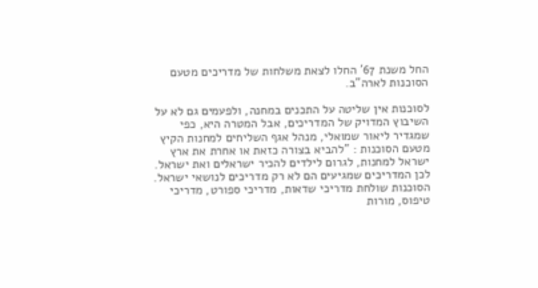החל משנת 67' החלו לצאת משלחות של מדריכים מטעם הסוכנות לארה"ב.

לסוכנות אין שליטה על התכנים במחנה, ולפעמים גם לא על השיבוץ המדויק של המדריכים, אבל המטרה היא, כפי שמגדיר ליאור שמואלי, מנהל אגף השליחים למחנות הקיץ מטעם הסוכנות : "להביא בצורה כזאת או אחרת את ארץ ישראל למחנות, לגרום לילדים להכיר ישראלים ואת ישראל. לכן המדריכים שמגיעים הם לא רק מדריכים לנושאי ישראל. הסוכנות שולחת מדריכי שדאות, מדריכי ספורט, מדריכי טיפוס, מורות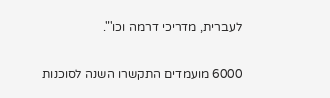לעברית, מדריכי דרמה וכו'".

6000 מועמדים התקשרו השנה לסוכנות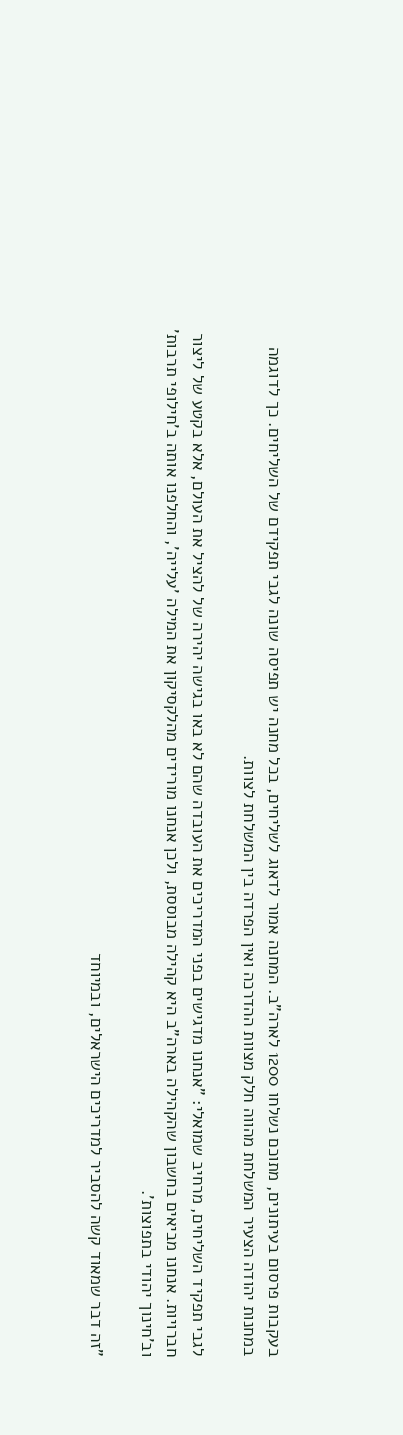בעקבות פרסום בעיתונים, מתוכם נשלחו 1200 לארה"ב. המחנה אמור לדאוג לשליחים, בכל מחנה יש תפיסה שונה לגבי תפקידם של השליחים. כך לדוגמה במחנות יהודה הצעיר המשלחת מהווה חלק מצוות ההדרכה ואין הפרדה בין המשלחת לצוות.

לגבי תפקיד השליחים, מרחיב שמואלי: "אנחנו מדגישים בפני המדריכים את העובדה שהם לא באו בגישה יהירה של להציל את העולם, אלא בקטע של ליצור חברויות. אנחנו מביאים בחשבון שהקהילה בארה"ב היא קהילה מבוססת, ולכן אנחנו מורידים מהלקסיקון את המילה 'עלייה', והחלפנו אותה ב'חילופי תרבות' וב'חינוך יהודי בתפוצות'.

"זה דבר שמאוד קשה להסביר למדריכים הישראלים, ובמיוחד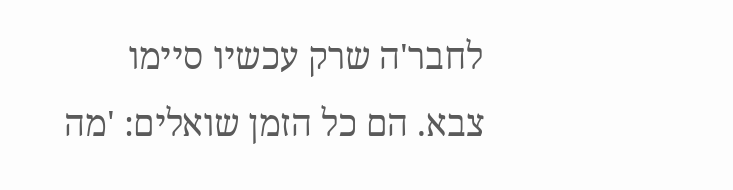לחבר'ה שרק עכשיו סיימו צבא. הם כל הזמן שואלים: 'מה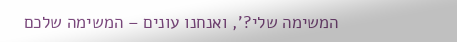המשימה שלי?', ואנחנו עונים – המשימה שלכם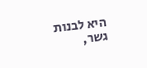היא לבנות גשר,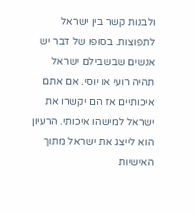ולבנות קשר בין ישראל לתפוצות. בסופו של דבר יש אנשים שבשבילם ישראל תהיה רועי או יוסי. אם אתם איכותיים אז הם יקשרו את ישראל למישהו איכותי. הרעיון הוא לייצג את ישראל מתוך האישיות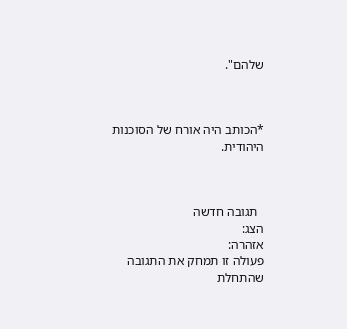שלהם".



*הכותב היה אורח של הסוכנות היהודית.



  תגובה חדשה
הצג:
אזהרה:
פעולה זו תמחק את התגובה שהתחלת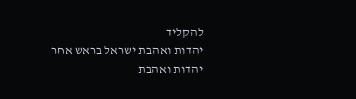להקליד
יהדות ואהבת ישראל בראש אחר
יהדות ואהבת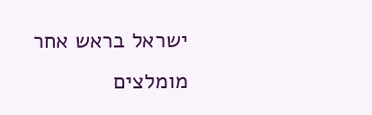ישראל בראש אחר
מומלצים